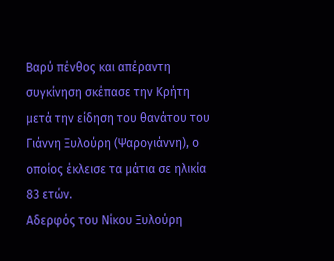Βαρύ πένθος και απέραντη συγκίνηση σκέπασε την Κρήτη μετά την είδηση του θανάτου του Γιάννη Ξυλούρη (Ψαρογιάννη), ο οποίος έκλεισε τα μάτια σε ηλικία 83 ετών.
Αδερφός του Νίκου Ξυλούρη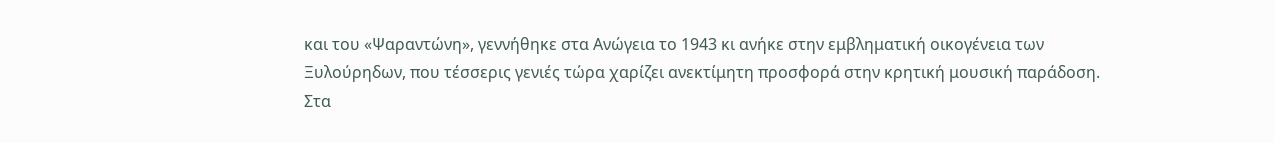και του «Ψαραντώνη», γεννήθηκε στα Ανώγεια το 1943 κι ανήκε στην εμβληματική οικογένεια των Ξυλούρηδων, που τέσσερις γενιές τώρα χαρίζει ανεκτίμητη προσφορά στην κρητική μουσική παράδοση.
Στα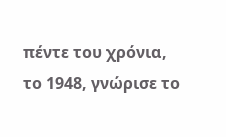πέντε του χρόνια, το 1948, γνώρισε το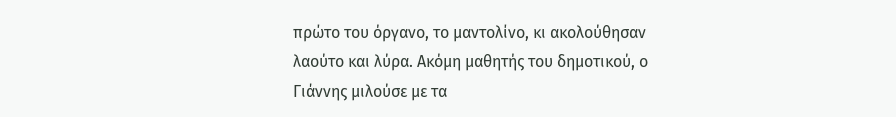πρώτο του όργανο, το μαντολίνο, κι ακολούθησαν λαούτο και λύρα. Ακόμη μαθητής του δημοτικού, ο Γιάννης μιλούσε με τα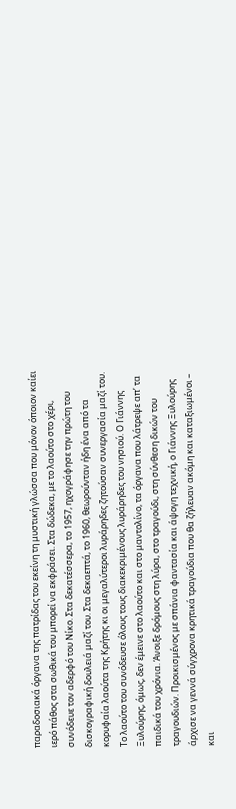παραδοσιακά όργανα της πατρίδας του εκείνη τη μυστική γλώσσα που μόνον όποιον καίει ιερό πάθος στα σωθικά του μπορεί να εκφράσει. Στα δώδεκα, με το λαούτο στο χέρι, συνόδευε τον αδερφό του Νίκο. Στα δεκατέσσερα, το 1957, ηχογράφησε την πρώτη του δισκογραφική δουλειά μαζί του. Στα δεκαεπτά, το 1960, θεωρούνταν ήδη ένα από τα κορυφαία λαούτα της Κρήτης κι οι μεγαλύτεροι λυράρηδες ζητούσαν συνεργασία μαζί του. Το λαούτο του συνόδευσε όλους τους διακεκριμένους λυράρηδες του νησιού. Ο Γιάννης Ξυλούρης, όμως, δεν έμεινε στο λαούτο και στο μαντολίνο, τα όργανα που λάτρεψε απ’ τα παιδικά του χρόνια. Άνοιξε δρόμους στη λύρα, στο τραγούδι, στη σύνθεση δικών του τραγουδιών. Προικισμένος με σπάνια φαντασία και άψογη τεχνική, ο Γιάννης Ξυλούρης άρχισε να γεννά σύγχρονα κρητικά τραγούδια που θα ζήλευαν ακόμη και καταξιωμένοι – και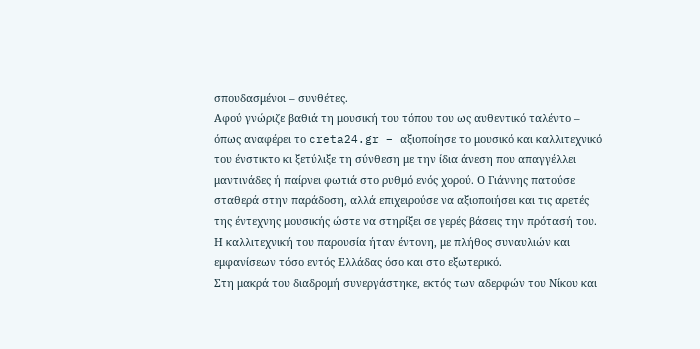σπουδασμένοι – συνθέτες.
Αφού γνώριζε βαθιά τη μουσική του τόπου του ως αυθεντικό ταλέντο – όπως αναφέρει το creta24.gr – αξιοποίησε το μουσικό και καλλιτεχνικό του ένστικτο κι ξετύλιξε τη σύνθεση με την ίδια άνεση που απαγγέλλει μαντινάδες ή παίρνει φωτιά στο ρυθμό ενός χορού. Ο Γιάννης πατούσε σταθερά στην παράδοση, αλλά επιχειρούσε να αξιοποιήσει και τις αρετές της έντεχνης μουσικής ώστε να στηρίξει σε γερές βάσεις την πρότασή του. Η καλλιτεχνική του παρουσία ήταν έντονη, με πλήθος συναυλιών και εμφανίσεων τόσο εντός Ελλάδας όσο και στο εξωτερικό.
Στη μακρά του διαδρομή συνεργάστηκε, εκτός των αδερφών του Νίκου και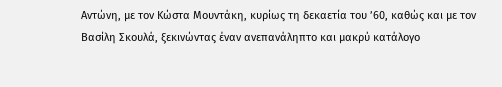Αντώνη, με τον Κώστα Μουντάκη, κυρίως τη δεκαετία του ’60, καθώς και με τον Βασίλη Σκουλά, ξεκινώντας έναν ανεπανάληπτο και μακρύ κατάλογο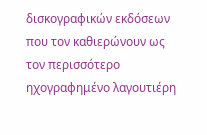δισκογραφικών εκδόσεων που τον καθιερώνουν ως τον περισσότερο ηχογραφημένο λαγουτιέρη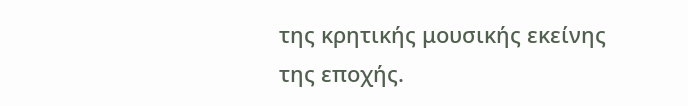της κρητικής μουσικής εκείνης της εποχής.